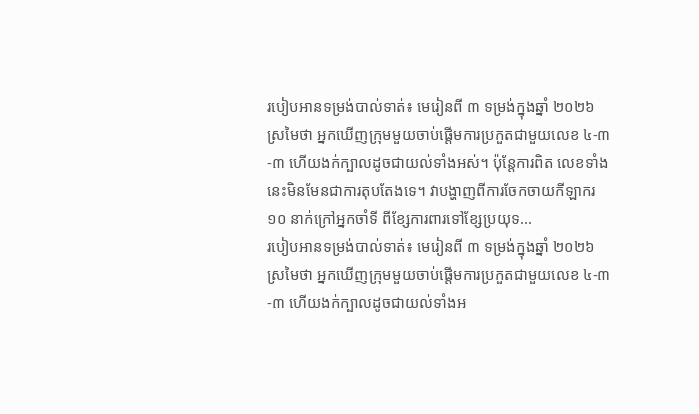របៀបអានទម្រង់បាល់ទាត់៖ មេរៀនពី ៣ ទម្រង់ក្នុងឆ្នាំ ២០២៦
ស្រមៃថា អ្នកឃើញក្រុមមួយចាប់ផ្តើមការប្រកួតជាមួយលេខ ៤-៣-៣ ហើយងក់ក្បាលដូចជាយល់ទាំងអស់។ ប៉ុន្តែការពិត លេខទាំងនេះមិនមែនជាការតុបតែងទេ។ វាបង្ហាញពីការចែកចាយកីឡាករ ១០ នាក់ក្រៅអ្នកចាំទី ពីខ្សែការពារទៅខ្សែប្រយុទ...
របៀបអានទម្រង់បាល់ទាត់៖ មេរៀនពី ៣ ទម្រង់ក្នុងឆ្នាំ ២០២៦
ស្រមៃថា អ្នកឃើញក្រុមមួយចាប់ផ្តើមការប្រកួតជាមួយលេខ ៤-៣-៣ ហើយងក់ក្បាលដូចជាយល់ទាំងអ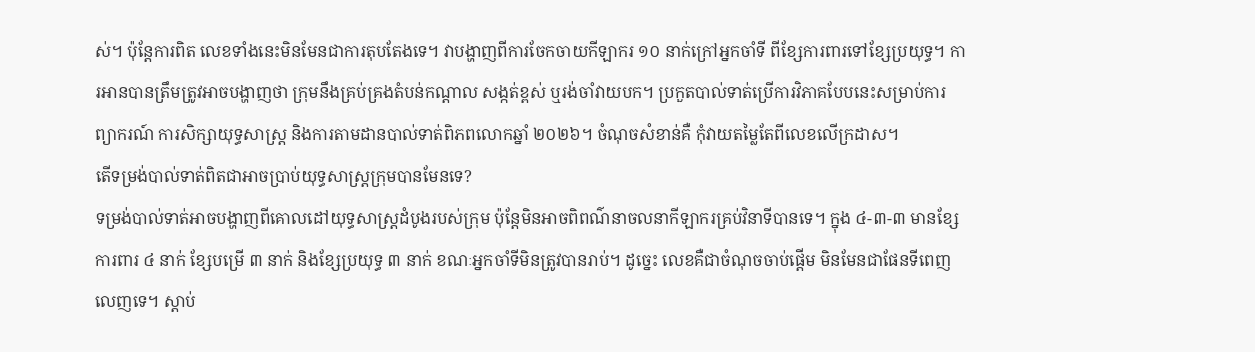ស់។ ប៉ុន្តែការពិត លេខទាំងនេះមិនមែនជាការតុបតែងទេ។ វាបង្ហាញពីការចែកចាយកីឡាករ ១០ នាក់ក្រៅអ្នកចាំទី ពីខ្សែការពារទៅខ្សែប្រយុទ្ធ។ ការអានបានត្រឹមត្រូវអាចបង្ហាញថា ក្រុមនឹងគ្រប់គ្រងតំបន់កណ្ដាល សង្កត់ខ្ពស់ ឬរង់ចាំវាយបក។ ប្រកួតបាល់ទាត់ប្រើការវិភាគបែបនេះសម្រាប់ការព្យាករណ៍ ការសិក្សាយុទ្ធសាស្ត្រ និងការតាមដានបាល់ទាត់ពិភពលោកឆ្នាំ ២០២៦។ ចំណុចសំខាន់គឺ កុំវាយតម្លៃតែពីលេខលើក្រដាស។
តើទម្រង់បាល់ទាត់ពិតជាអាចប្រាប់យុទ្ធសាស្ត្រក្រុមបានមែនទេ?
ទម្រង់បាល់ទាត់អាចបង្ហាញពីគោលដៅយុទ្ធសាស្ត្រដំបូងរបស់ក្រុម ប៉ុន្តែមិនអាចពិពណ៌នាចលនាកីឡាករគ្រប់វិនាទីបានទេ។ ក្នុង ៤-៣-៣ មានខ្សែការពារ ៤ នាក់ ខ្សែបម្រើ ៣ នាក់ និងខ្សែប្រយុទ្ធ ៣ នាក់ ខណៈអ្នកចាំទីមិនត្រូវបានរាប់។ ដូច្នេះ លេខគឺជាចំណុចចាប់ផ្តើម មិនមែនជាផែនទីពេញលេញទេ។ ស្តាប់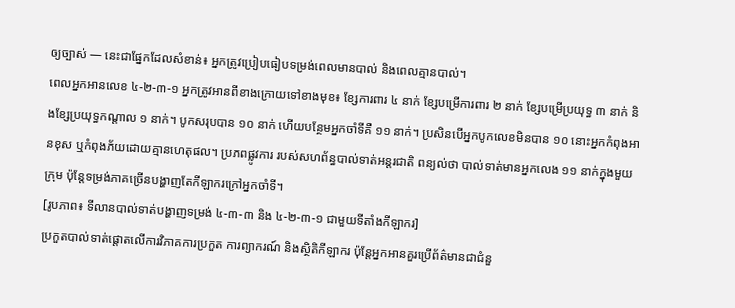ឲ្យច្បាស់ — នេះជាផ្នែកដែលសំខាន់៖ អ្នកត្រូវប្រៀបធៀបទម្រង់ពេលមានបាល់ និងពេលគ្មានបាល់។
ពេលអ្នកអានលេខ ៤-២-៣-១ អ្នកត្រូវអានពីខាងក្រោយទៅខាងមុខ៖ ខ្សែការពារ ៤ នាក់ ខ្សែបម្រើការពារ ២ នាក់ ខ្សែបម្រើប្រយុទ្ធ ៣ នាក់ និងខ្សែប្រយុទ្ធកណ្ដាល ១ នាក់។ បូកសរុបបាន ១០ នាក់ ហើយបន្ថែមអ្នកចាំទីគឺ ១១ នាក់។ ប្រសិនបើអ្នកបូកលេខមិនបាន ១០ នោះអ្នកកំពុងអានខុស ឬកំពុងភ័យដោយគ្មានហេតុផល។ ប្រភពផ្លូវការ របស់សហព័ន្ធបាល់ទាត់អន្តរជាតិ ពន្យល់ថា បាល់ទាត់មានអ្នកលេង ១១ នាក់ក្នុងមួយក្រុម ប៉ុន្តែទម្រង់ភាគច្រើនបង្ហាញតែកីឡាករក្រៅអ្នកចាំទី។
[រូបភាព៖ ទីលានបាល់ទាត់បង្ហាញទម្រង់ ៤-៣-៣ និង ៤-២-៣-១ ជាមួយទីតាំងកីឡាករ]
ប្រកួតបាល់ទាត់ផ្តោតលើការវិភាគការប្រកួត ការព្យាករណ៍ និងស្ថិតិកីឡាករ ប៉ុន្តែអ្នកអានគួរប្រើព័ត៌មានជាជំនួ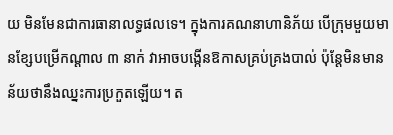យ មិនមែនជាការធានាលទ្ធផលទេ។ ក្នុងការគណនាហានិភ័យ បើក្រុមមួយមានខ្សែបម្រើកណ្ដាល ៣ នាក់ វាអាចបង្កើនឱកាសគ្រប់គ្រងបាល់ ប៉ុន្តែមិនមានន័យថានឹងឈ្នះការប្រកួតឡើយ។ ត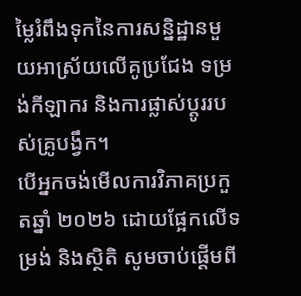ម្លៃរំពឹងទុកនៃការសន្និដ្ឋានមួយអាស្រ័យលើគូប្រជែង ទម្រង់កីឡាករ និងការផ្លាស់ប្តូររបស់គ្រូបង្វឹក។
បើអ្នកចង់មើលការវិភាគប្រកួតឆ្នាំ ២០២៦ ដោយផ្អែកលើទម្រង់ និងស្ថិតិ សូមចាប់ផ្តើមពី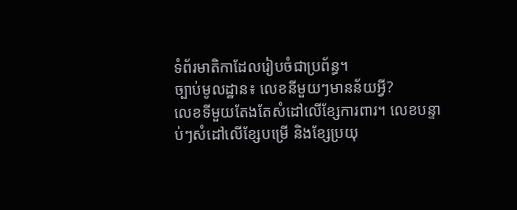ទំព័រមាតិកាដែលរៀបចំជាប្រព័ន្ធ។
ច្បាប់មូលដ្ឋាន៖ លេខនីមួយៗមានន័យអ្វី?
លេខទីមួយតែងតែសំដៅលើខ្សែការពារ។ លេខបន្ទាប់ៗសំដៅលើខ្សែបម្រើ និងខ្សែប្រយុ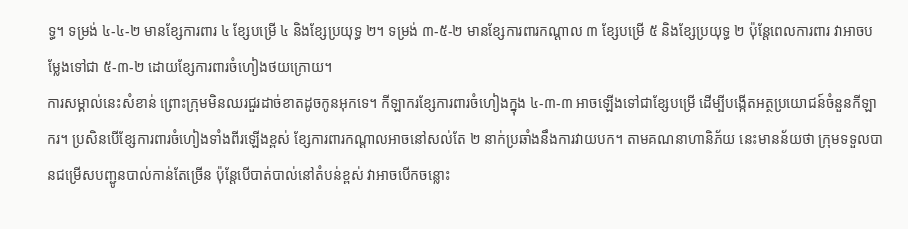ទ្ធ។ ទម្រង់ ៤-៤-២ មានខ្សែការពារ ៤ ខ្សែបម្រើ ៤ និងខ្សែប្រយុទ្ធ ២។ ទម្រង់ ៣-៥-២ មានខ្សែការពារកណ្ដាល ៣ ខ្សែបម្រើ ៥ និងខ្សែប្រយុទ្ធ ២ ប៉ុន្តែពេលការពារ វាអាចបម្លែងទៅជា ៥-៣-២ ដោយខ្សែការពារចំហៀងថយក្រោយ។
ការសម្គាល់នេះសំខាន់ ព្រោះក្រុមមិនឈរជួរដាច់ខាតដូចកូនអុកទេ។ កីឡាករខ្សែការពារចំហៀងក្នុង ៤-៣-៣ អាចឡើងទៅជាខ្សែបម្រើ ដើម្បីបង្កើតអត្ថប្រយោជន៍ចំនួនកីឡាករ។ ប្រសិនបើខ្សែការពារចំហៀងទាំងពីរឡើងខ្ពស់ ខ្សែការពារកណ្ដាលអាចនៅសល់តែ ២ នាក់ប្រឆាំងនឹងការវាយបក។ តាមគណនាហានិភ័យ នេះមានន័យថា ក្រុមទទួលបានជម្រើសបញ្ជូនបាល់កាន់តែច្រើន ប៉ុន្តែបើបាត់បាល់នៅតំបន់ខ្ពស់ វាអាចបើកចន្លោះ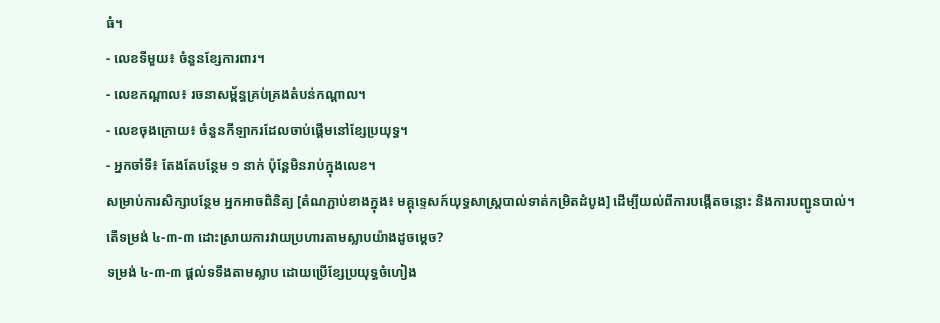ធំ។
- លេខទីមួយ៖ ចំនួនខ្សែការពារ។
- លេខកណ្ដាល៖ រចនាសម្ព័ន្ធគ្រប់គ្រងតំបន់កណ្ដាល។
- លេខចុងក្រោយ៖ ចំនួនកីឡាករដែលចាប់ផ្តើមនៅខ្សែប្រយុទ្ធ។
- អ្នកចាំទី៖ តែងតែបន្ថែម ១ នាក់ ប៉ុន្តែមិនរាប់ក្នុងលេខ។
សម្រាប់ការសិក្សាបន្ថែម អ្នកអាចពិនិត្យ [តំណភ្ជាប់ខាងក្នុង៖ មគ្គុទ្ទេសក៍យុទ្ធសាស្ត្របាល់ទាត់កម្រិតដំបូង] ដើម្បីយល់ពីការបង្កើតចន្លោះ និងការបញ្ជូនបាល់។
តើទម្រង់ ៤-៣-៣ ដោះស្រាយការវាយប្រហារតាមស្លាបយ៉ាងដូចម្តេច?
ទម្រង់ ៤-៣-៣ ផ្តល់ទទឹងតាមស្លាប ដោយប្រើខ្សែប្រយុទ្ធចំហៀង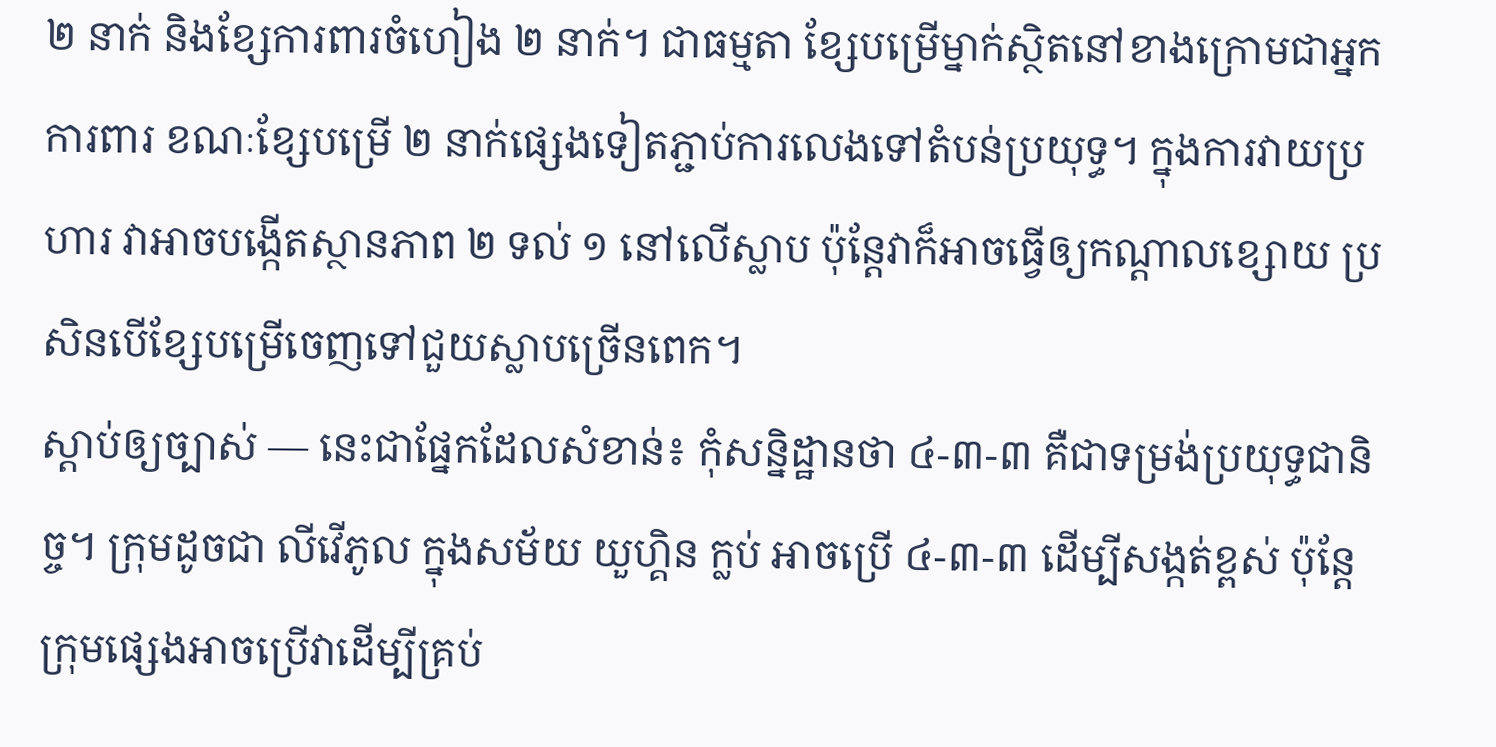២ នាក់ និងខ្សែការពារចំហៀង ២ នាក់។ ជាធម្មតា ខ្សែបម្រើម្នាក់ស្ថិតនៅខាងក្រោមជាអ្នកការពារ ខណៈខ្សែបម្រើ ២ នាក់ផ្សេងទៀតភ្ជាប់ការលេងទៅតំបន់ប្រយុទ្ធ។ ក្នុងការវាយប្រហារ វាអាចបង្កើតស្ថានភាព ២ ទល់ ១ នៅលើស្លាប ប៉ុន្តែវាក៏អាចធ្វើឲ្យកណ្ដាលខ្សោយ ប្រសិនបើខ្សែបម្រើចេញទៅជួយស្លាបច្រើនពេក។
ស្តាប់ឲ្យច្បាស់ — នេះជាផ្នែកដែលសំខាន់៖ កុំសន្និដ្ឋានថា ៤-៣-៣ គឺជាទម្រង់ប្រយុទ្ធជានិច្ច។ ក្រុមដូចជា លីវើភូល ក្នុងសម័យ យួហ្គិន ក្លប់ អាចប្រើ ៤-៣-៣ ដើម្បីសង្កត់ខ្ពស់ ប៉ុន្តែក្រុមផ្សេងអាចប្រើវាដើម្បីគ្រប់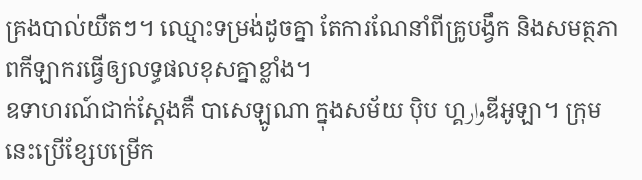គ្រងបាល់យឺតៗ។ ឈ្មោះទម្រង់ដូចគ្នា តែការណែនាំពីគ្រូបង្វឹក និងសមត្ថភាពកីឡាករធ្វើឲ្យលទ្ធផលខុសគ្នាខ្លាំង។
ឧទាហរណ៍ជាក់ស្តែងគឺ បាសេឡូណា ក្នុងសម័យ ប៉ិប ហ្គوارឌីអូឡា។ ក្រុមនេះប្រើខ្សែបម្រើក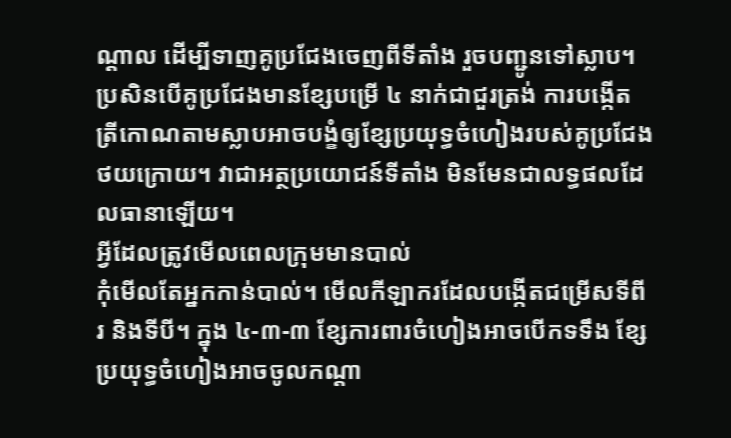ណ្ដាល ដើម្បីទាញគូប្រជែងចេញពីទីតាំង រួចបញ្ជូនទៅស្លាប។ ប្រសិនបើគូប្រជែងមានខ្សែបម្រើ ៤ នាក់ជាជួរត្រង់ ការបង្កើតត្រីកោណតាមស្លាបអាចបង្ខំឲ្យខ្សែប្រយុទ្ធចំហៀងរបស់គូប្រជែងថយក្រោយ។ វាជាអត្ថប្រយោជន៍ទីតាំង មិនមែនជាលទ្ធផលដែលធានាឡើយ។
អ្វីដែលត្រូវមើលពេលក្រុមមានបាល់
កុំមើលតែអ្នកកាន់បាល់។ មើលកីឡាករដែលបង្កើតជម្រើសទីពីរ និងទីបី។ ក្នុង ៤-៣-៣ ខ្សែការពារចំហៀងអាចបើកទទឹង ខ្សែប្រយុទ្ធចំហៀងអាចចូលកណ្ដា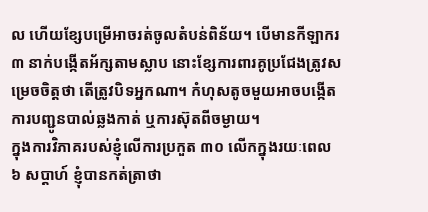ល ហើយខ្សែបម្រើអាចរត់ចូលតំបន់ពិន័យ។ បើមានកីឡាករ ៣ នាក់បង្កើតអ័ក្សតាមស្លាប នោះខ្សែការពារគូប្រជែងត្រូវសម្រេចចិត្តថា តើត្រូវបិទអ្នកណា។ កំហុសតូចមួយអាចបង្កើតការបញ្ជូនបាល់ឆ្លងកាត់ ឬការស៊ុតពីចម្ងាយ។
ក្នុងការវិភាគរបស់ខ្ញុំលើការប្រកួត ៣០ លើកក្នុងរយៈពេល ៦ សប្តាហ៍ ខ្ញុំបានកត់ត្រាថា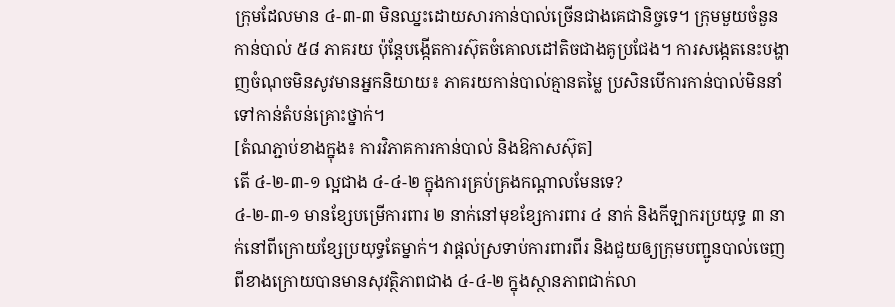ក្រុមដែលមាន ៤-៣-៣ មិនឈ្នះដោយសារកាន់បាល់ច្រើនជាងគេជានិច្ចទេ។ ក្រុមមួយចំនួនកាន់បាល់ ៥៨ ភាគរយ ប៉ុន្តែបង្កើតការស៊ុតចំគោលដៅតិចជាងគូប្រជែង។ ការសង្កេតនេះបង្ហាញចំណុចមិនសូវមានអ្នកនិយាយ៖ ភាគរយកាន់បាល់គ្មានតម្លៃ ប្រសិនបើការកាន់បាល់មិននាំទៅកាន់តំបន់គ្រោះថ្នាក់។
[តំណភ្ជាប់ខាងក្នុង៖ ការវិភាគការកាន់បាល់ និងឱកាសស៊ុត]
តើ ៤-២-៣-១ ល្អជាង ៤-៤-២ ក្នុងការគ្រប់គ្រងកណ្ដាលមែនទេ?
៤-២-៣-១ មានខ្សែបម្រើការពារ ២ នាក់នៅមុខខ្សែការពារ ៤ នាក់ និងកីឡាករប្រយុទ្ធ ៣ នាក់នៅពីក្រោយខ្សែប្រយុទ្ធតែម្នាក់។ វាផ្តល់ស្រទាប់ការពារពីរ និងជួយឲ្យក្រុមបញ្ជូនបាល់ចេញពីខាងក្រោយបានមានសុវត្ថិភាពជាង ៤-៤-២ ក្នុងស្ថានភាពជាក់លា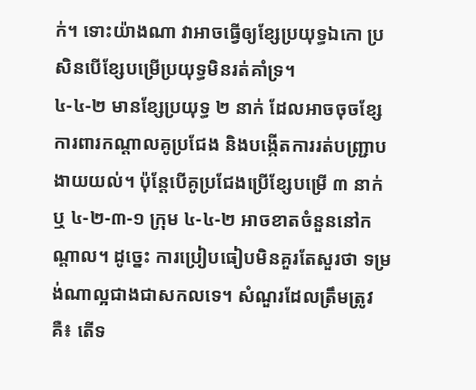ក់។ ទោះយ៉ាងណា វាអាចធ្វើឲ្យខ្សែប្រយុទ្ធឯកោ ប្រសិនបើខ្សែបម្រើប្រយុទ្ធមិនរត់គាំទ្រ។
៤-៤-២ មានខ្សែប្រយុទ្ធ ២ នាក់ ដែលអាចចុចខ្សែការពារកណ្ដាលគូប្រជែង និងបង្កើតការរត់បញ្ជ្រាបងាយយល់។ ប៉ុន្តែបើគូប្រជែងប្រើខ្សែបម្រើ ៣ នាក់ ឬ ៤-២-៣-១ ក្រុម ៤-៤-២ អាចខាតចំនួននៅកណ្ដាល។ ដូច្នេះ ការប្រៀបធៀបមិនគួរតែសួរថា ទម្រង់ណាល្អជាងជាសកលទេ។ សំណួរដែលត្រឹមត្រូវគឺ៖ តើទ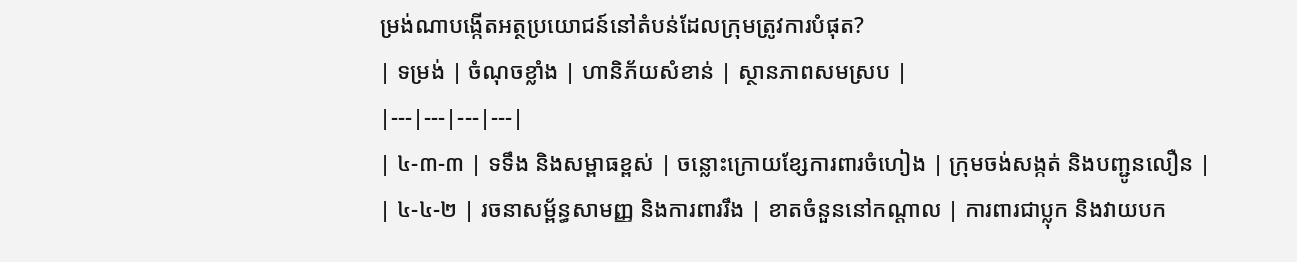ម្រង់ណាបង្កើតអត្ថប្រយោជន៍នៅតំបន់ដែលក្រុមត្រូវការបំផុត?
| ទម្រង់ | ចំណុចខ្លាំង | ហានិភ័យសំខាន់ | ស្ថានភាពសមស្រប |
|---|---|---|---|
| ៤-៣-៣ | ទទឹង និងសម្ពាធខ្ពស់ | ចន្លោះក្រោយខ្សែការពារចំហៀង | ក្រុមចង់សង្កត់ និងបញ្ជូនលឿន |
| ៤-៤-២ | រចនាសម្ព័ន្ធសាមញ្ញ និងការពាររឹង | ខាតចំនួននៅកណ្ដាល | ការពារជាប្លុក និងវាយបក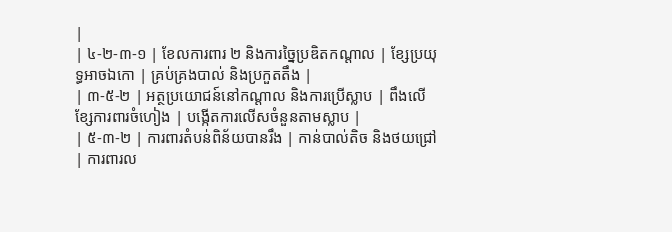|
| ៤-២-៣-១ | ខែលការពារ ២ និងការច្នៃប្រឌិតកណ្ដាល | ខ្សែប្រយុទ្ធអាចឯកោ | គ្រប់គ្រងបាល់ និងប្រកួតតឹង |
| ៣-៥-២ | អត្ថប្រយោជន៍នៅកណ្ដាល និងការប្រើស្លាប | ពឹងលើខ្សែការពារចំហៀង | បង្កើតការលើសចំនួនតាមស្លាប |
| ៥-៣-២ | ការពារតំបន់ពិន័យបានរឹង | កាន់បាល់តិច និងថយជ្រៅ | ការពារល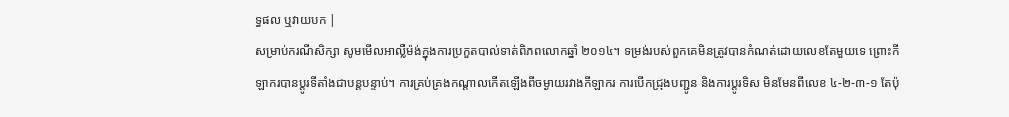ទ្ធផល ឬវាយបក |
សម្រាប់ករណីសិក្សា សូមមើលអាល្លឺម៉ង់ក្នុងការប្រកួតបាល់ទាត់ពិភពលោកឆ្នាំ ២០១៤។ ទម្រង់របស់ពួកគេមិនត្រូវបានកំណត់ដោយលេខតែមួយទេ ព្រោះកីឡាករបានប្តូរទីតាំងជាបន្តបន្ទាប់។ ការគ្រប់គ្រងកណ្ដាលកើតឡើងពីចម្ងាយរវាងកីឡាករ ការបើកជ្រុងបញ្ជូន និងការប្តូរទិស មិនមែនពីលេខ ៤-២-៣-១ តែប៉ុ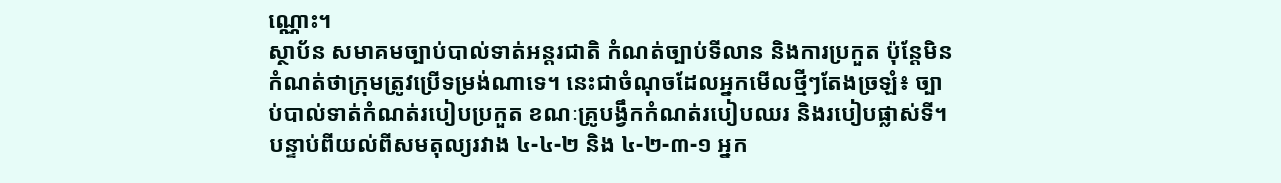ណ្ណោះ។
ស្ថាប័ន សមាគមច្បាប់បាល់ទាត់អន្តរជាតិ កំណត់ច្បាប់ទីលាន និងការប្រកួត ប៉ុន្តែមិនកំណត់ថាក្រុមត្រូវប្រើទម្រង់ណាទេ។ នេះជាចំណុចដែលអ្នកមើលថ្មីៗតែងច្រឡំ៖ ច្បាប់បាល់ទាត់កំណត់របៀបប្រកួត ខណៈគ្រូបង្វឹកកំណត់របៀបឈរ និងរបៀបផ្លាស់ទី។
បន្ទាប់ពីយល់ពីសមតុល្យរវាង ៤-៤-២ និង ៤-២-៣-១ អ្នក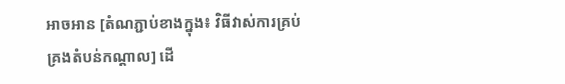អាចអាន [តំណភ្ជាប់ខាងក្នុង៖ វិធីវាស់ការគ្រប់គ្រងតំបន់កណ្ដាល] ដើ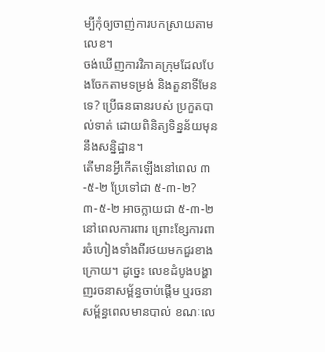ម្បីកុំឲ្យចាញ់ការបកស្រាយតាមលេខ។
ចង់ឃើញការវិភាគក្រុមដែលបែងចែកតាមទម្រង់ និងតួនាទីមែនទេ? ប្រើធនធានរបស់ ប្រកួតបាល់ទាត់ ដោយពិនិត្យទិន្នន័យមុននឹងសន្និដ្ឋាន។
តើមានអ្វីកើតឡើងនៅពេល ៣-៥-២ ប្រែទៅជា ៥-៣-២?
៣-៥-២ អាចក្លាយជា ៥-៣-២ នៅពេលការពារ ព្រោះខ្សែការពារចំហៀងទាំងពីរថយមកជួរខាងក្រោយ។ ដូច្នេះ លេខដំបូងបង្ហាញរចនាសម្ព័ន្ធចាប់ផ្តើម ឬរចនាសម្ព័ន្ធពេលមានបាល់ ខណៈលេ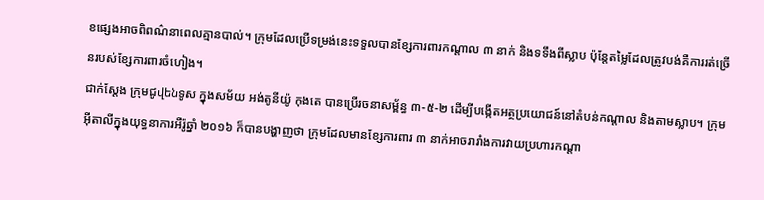ខផ្សេងអាចពិពណ៌នាពេលគ្មានបាល់។ ក្រុមដែលប្រើទម្រង់នេះទទួលបានខ្សែការពារកណ្ដាល ៣ នាក់ និងទទឹងពីស្លាប ប៉ុន្តែតម្លៃដែលត្រូវបង់គឺការរត់ច្រើនរបស់ខ្សែការពារចំហៀង។
ជាក់ស្តែង ក្រុមជូվենទូស ក្នុងសម័យ អង់តូនីយ៉ូ កុងតេ បានប្រើរចនាសម្ព័ន្ធ ៣-៥-២ ដើម្បីបង្កើតអត្ថប្រយោជន៍នៅតំបន់កណ្ដាល និងតាមស្លាប។ ក្រុមអ៊ីតាលីក្នុងយុទ្ធនាការអឺរ៉ូឆ្នាំ ២០១៦ ក៏បានបង្ហាញថា ក្រុមដែលមានខ្សែការពារ ៣ នាក់អាចរារាំងការវាយប្រហារកណ្ដា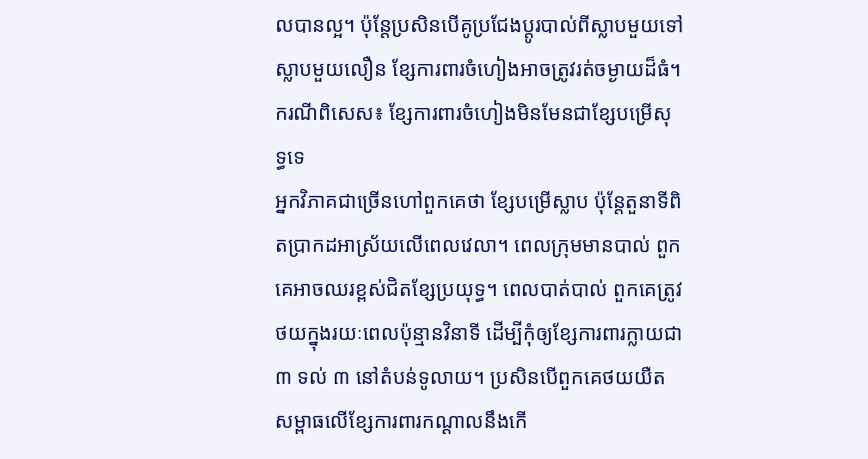លបានល្អ។ ប៉ុន្តែប្រសិនបើគូប្រជែងប្តូរបាល់ពីស្លាបមួយទៅស្លាបមួយលឿន ខ្សែការពារចំហៀងអាចត្រូវរត់ចម្ងាយដ៏ធំ។
ករណីពិសេស៖ ខ្សែការពារចំហៀងមិនមែនជាខ្សែបម្រើសុទ្ធទេ
អ្នកវិភាគជាច្រើនហៅពួកគេថា ខ្សែបម្រើស្លាប ប៉ុន្តែតួនាទីពិតប្រាកដអាស្រ័យលើពេលវេលា។ ពេលក្រុមមានបាល់ ពួកគេអាចឈរខ្ពស់ជិតខ្សែប្រយុទ្ធ។ ពេលបាត់បាល់ ពួកគេត្រូវថយក្នុងរយៈពេលប៉ុន្មានវិនាទី ដើម្បីកុំឲ្យខ្សែការពារក្លាយជា ៣ ទល់ ៣ នៅតំបន់ទូលាយ។ ប្រសិនបើពួកគេថយយឺត សម្ពាធលើខ្សែការពារកណ្ដាលនឹងកើ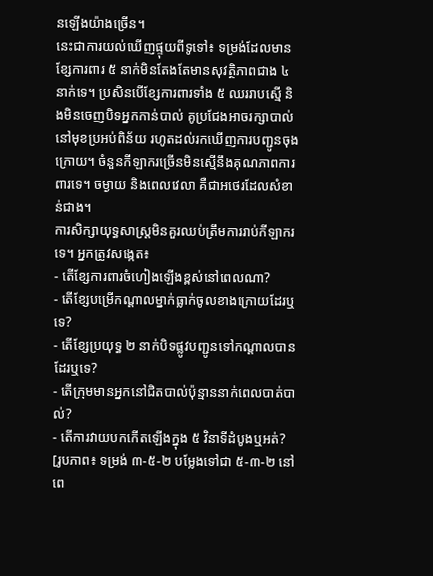នឡើងយ៉ាងច្រើន។
នេះជាការយល់ឃើញផ្ទុយពីទូទៅ៖ ទម្រង់ដែលមានខ្សែការពារ ៥ នាក់មិនតែងតែមានសុវត្ថិភាពជាង ៤ នាក់ទេ។ ប្រសិនបើខ្សែការពារទាំង ៥ ឈររាបស្មើ និងមិនចេញបិទអ្នកកាន់បាល់ គូប្រជែងអាចរក្សាបាល់នៅមុខប្រអប់ពិន័យ រហូតដល់រកឃើញការបញ្ជូនចុងក្រោយ។ ចំនួនកីឡាករច្រើនមិនស្មើនឹងគុណភាពការពារទេ។ ចម្ងាយ និងពេលវេលា គឺជាអថេរដែលសំខាន់ជាង។
ការសិក្សាយុទ្ធសាស្ត្រមិនគួរឈប់ត្រឹមការរាប់កីឡាករទេ។ អ្នកត្រូវសង្កេត៖
- តើខ្សែការពារចំហៀងឡើងខ្ពស់នៅពេលណា?
- តើខ្សែបម្រើកណ្ដាលម្នាក់ធ្លាក់ចូលខាងក្រោយដែរឬទេ?
- តើខ្សែប្រយុទ្ធ ២ នាក់បិទផ្លូវបញ្ជូនទៅកណ្ដាលបានដែរឬទេ?
- តើក្រុមមានអ្នកនៅជិតបាល់ប៉ុន្មាននាក់ពេលបាត់បាល់?
- តើការវាយបកកើតឡើងក្នុង ៥ វិនាទីដំបូងឬអត់?
[រូបភាព៖ ទម្រង់ ៣-៥-២ បម្លែងទៅជា ៥-៣-២ នៅពេ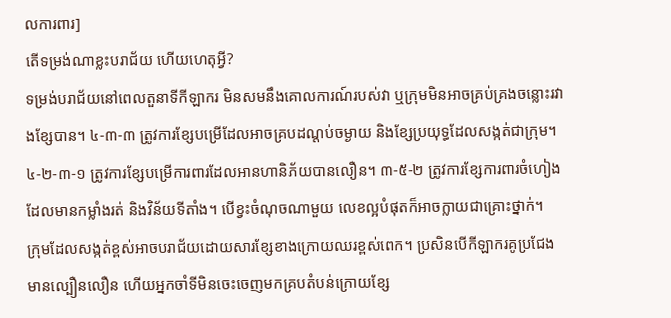លការពារ]
តើទម្រង់ណាខ្លះបរាជ័យ ហើយហេតុអ្វី?
ទម្រង់បរាជ័យនៅពេលតួនាទីកីឡាករ មិនសមនឹងគោលការណ៍របស់វា ឬក្រុមមិនអាចគ្រប់គ្រងចន្លោះរវាងខ្សែបាន។ ៤-៣-៣ ត្រូវការខ្សែបម្រើដែលអាចគ្របដណ្តប់ចម្ងាយ និងខ្សែប្រយុទ្ធដែលសង្កត់ជាក្រុម។ ៤-២-៣-១ ត្រូវការខ្សែបម្រើការពារដែលអានហានិភ័យបានលឿន។ ៣-៥-២ ត្រូវការខ្សែការពារចំហៀងដែលមានកម្លាំងរត់ និងវិន័យទីតាំង។ បើខ្វះចំណុចណាមួយ លេខល្អបំផុតក៏អាចក្លាយជាគ្រោះថ្នាក់។
ក្រុមដែលសង្កត់ខ្ពស់អាចបរាជ័យដោយសារខ្សែខាងក្រោយឈរខ្ពស់ពេក។ ប្រសិនបើកីឡាករគូប្រជែងមានល្បឿនលឿន ហើយអ្នកចាំទីមិនចេះចេញមកគ្របតំបន់ក្រោយខ្សែ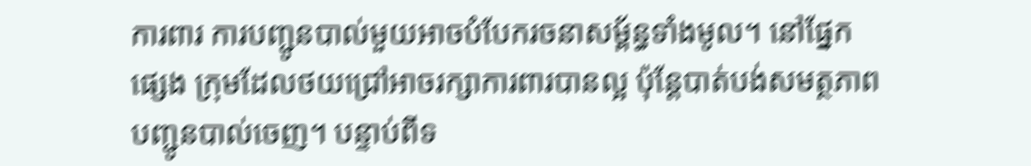ការពារ ការបញ្ជូនបាល់មួយអាចបំបែករចនាសម្ព័ន្ធទាំងមូល។ នៅផ្នែកផ្សេង ក្រុមដែលថយជ្រៅអាចរក្សាការពារបានល្អ ប៉ុន្តែបាត់បង់សមត្ថភាពបញ្ជូនបាល់ចេញ។ បន្ទាប់ពីទ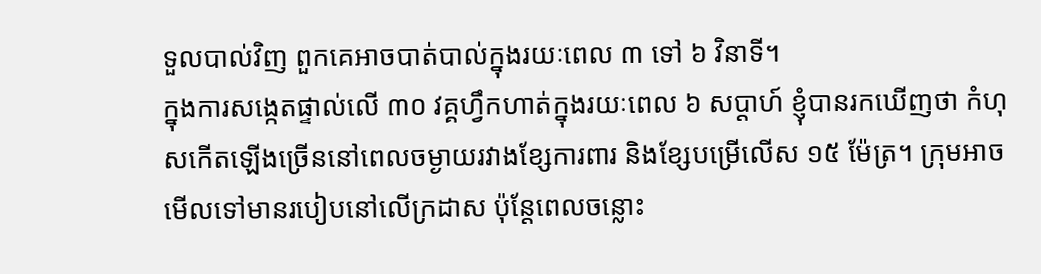ទួលបាល់វិញ ពួកគេអាចបាត់បាល់ក្នុងរយៈពេល ៣ ទៅ ៦ វិនាទី។
ក្នុងការសង្កេតផ្ទាល់លើ ៣០ វគ្គហ្វឹកហាត់ក្នុងរយៈពេល ៦ សប្តាហ៍ ខ្ញុំបានរកឃើញថា កំហុសកើតឡើងច្រើននៅពេលចម្ងាយរវាងខ្សែការពារ និងខ្សែបម្រើលើស ១៥ ម៉ែត្រ។ ក្រុមអាចមើលទៅមានរបៀបនៅលើក្រដាស ប៉ុន្តែពេលចន្លោះ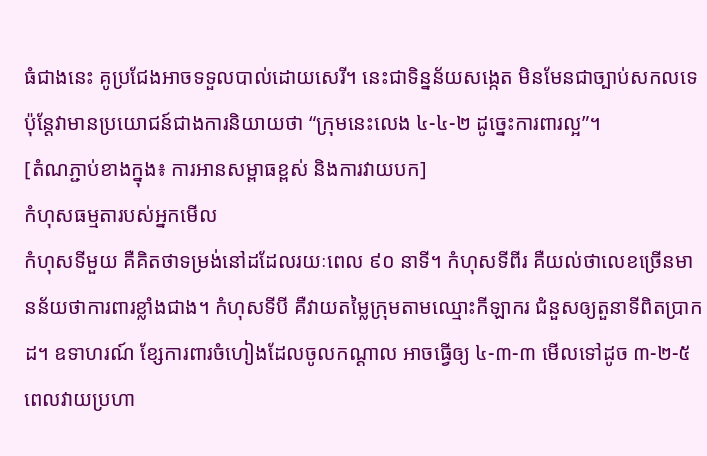ធំជាងនេះ គូប្រជែងអាចទទួលបាល់ដោយសេរី។ នេះជាទិន្នន័យសង្កេត មិនមែនជាច្បាប់សកលទេ ប៉ុន្តែវាមានប្រយោជន៍ជាងការនិយាយថា “ក្រុមនេះលេង ៤-៤-២ ដូច្នេះការពារល្អ”។
[តំណភ្ជាប់ខាងក្នុង៖ ការអានសម្ពាធខ្ពស់ និងការវាយបក]
កំហុសធម្មតារបស់អ្នកមើល
កំហុសទីមួយ គឺគិតថាទម្រង់នៅដដែលរយៈពេល ៩០ នាទី។ កំហុសទីពីរ គឺយល់ថាលេខច្រើនមានន័យថាការពារខ្លាំងជាង។ កំហុសទីបី គឺវាយតម្លៃក្រុមតាមឈ្មោះកីឡាករ ជំនួសឲ្យតួនាទីពិតប្រាកដ។ ឧទាហរណ៍ ខ្សែការពារចំហៀងដែលចូលកណ្ដាល អាចធ្វើឲ្យ ៤-៣-៣ មើលទៅដូច ៣-២-៥ ពេលវាយប្រហា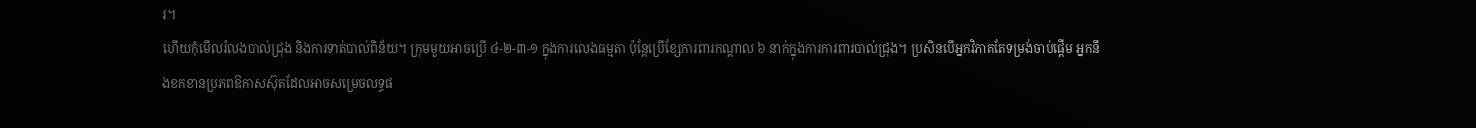រ។
ហើយកុំមើលរំលងបាល់ជ្រុង និងការទាត់បាល់ពិន័យ។ ក្រុមមួយអាចប្រើ ៤-២-៣-១ ក្នុងការលេងធម្មតា ប៉ុន្តែប្រើខ្សែការពារកណ្ដាល ៦ នាក់ក្នុងការការពារបាល់ជ្រុង។ ប្រសិនបើអ្នកវិភាគតែទម្រង់ចាប់ផ្តើម អ្នកនឹងខកខានប្រភពឱកាសស៊ុតដែលអាចសម្រេចលទ្ធផ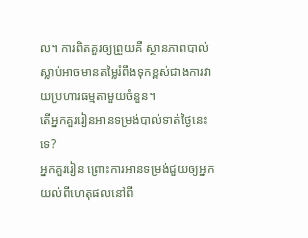ល។ ការពិតគួរឲ្យព្រួយគឺ ស្ថានភាពបាល់ស្លាប់អាចមានតម្លៃរំពឹងទុកខ្ពស់ជាងការវាយប្រហារធម្មតាមួយចំនួន។
តើអ្នកគួររៀនអានទម្រង់បាល់ទាត់ថ្ងៃនេះទេ?
អ្នកគួររៀន ព្រោះការអានទម្រង់ជួយឲ្យអ្នកយល់ពីហេតុផលនៅពី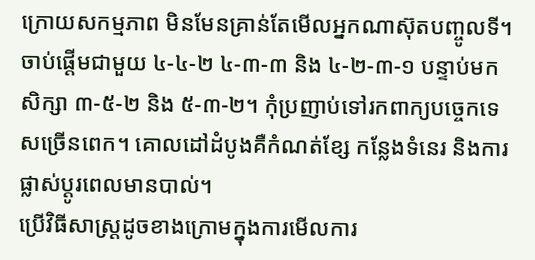ក្រោយសកម្មភាព មិនមែនគ្រាន់តែមើលអ្នកណាស៊ុតបញ្ចូលទី។ ចាប់ផ្តើមជាមួយ ៤-៤-២ ៤-៣-៣ និង ៤-២-៣-១ បន្ទាប់មកសិក្សា ៣-៥-២ និង ៥-៣-២។ កុំប្រញាប់ទៅរកពាក្យបច្ចេកទេសច្រើនពេក។ គោលដៅដំបូងគឺកំណត់ខ្សែ កន្លែងទំនេរ និងការផ្លាស់ប្តូរពេលមានបាល់។
ប្រើវិធីសាស្ត្រដូចខាងក្រោមក្នុងការមើលការ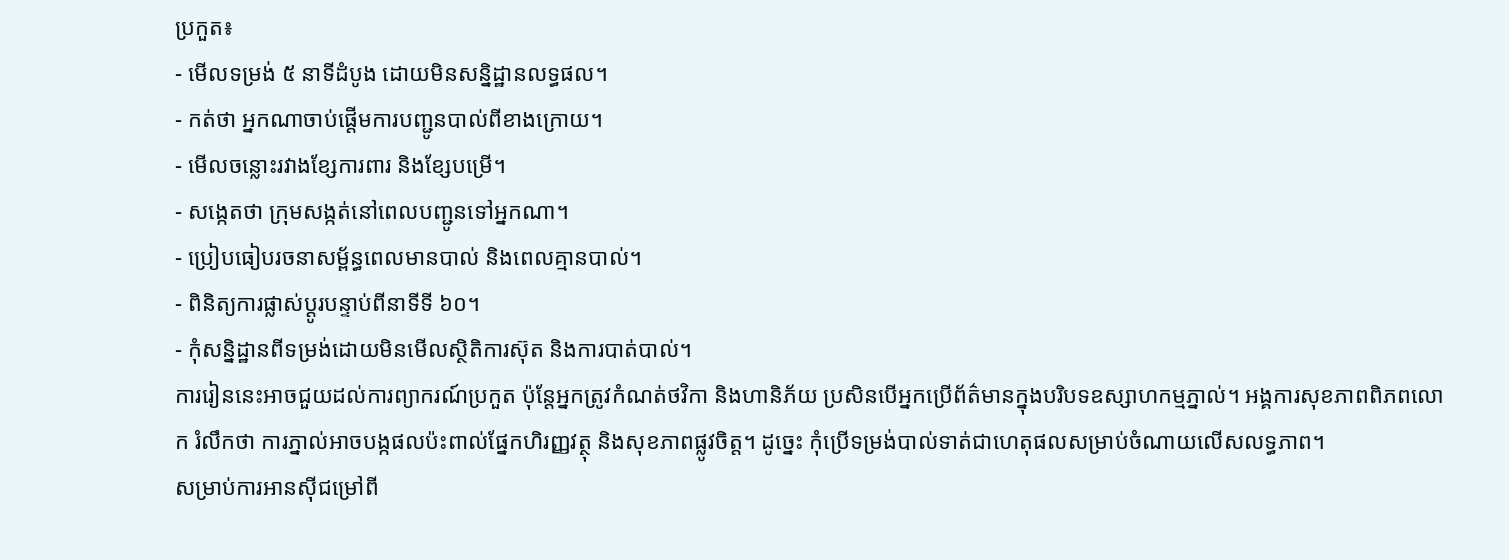ប្រកួត៖
- មើលទម្រង់ ៥ នាទីដំបូង ដោយមិនសន្និដ្ឋានលទ្ធផល។
- កត់ថា អ្នកណាចាប់ផ្តើមការបញ្ជូនបាល់ពីខាងក្រោយ។
- មើលចន្លោះរវាងខ្សែការពារ និងខ្សែបម្រើ។
- សង្កេតថា ក្រុមសង្កត់នៅពេលបញ្ជូនទៅអ្នកណា។
- ប្រៀបធៀបរចនាសម្ព័ន្ធពេលមានបាល់ និងពេលគ្មានបាល់។
- ពិនិត្យការផ្លាស់ប្តូរបន្ទាប់ពីនាទីទី ៦០។
- កុំសន្និដ្ឋានពីទម្រង់ដោយមិនមើលស្ថិតិការស៊ុត និងការបាត់បាល់។
ការរៀននេះអាចជួយដល់ការព្យាករណ៍ប្រកួត ប៉ុន្តែអ្នកត្រូវកំណត់ថវិកា និងហានិភ័យ ប្រសិនបើអ្នកប្រើព័ត៌មានក្នុងបរិបទឧស្សាហកម្មភ្នាល់។ អង្គការសុខភាពពិភពលោក រំលឹកថា ការភ្នាល់អាចបង្កផលប៉ះពាល់ផ្នែកហិរញ្ញវត្ថុ និងសុខភាពផ្លូវចិត្ត។ ដូច្នេះ កុំប្រើទម្រង់បាល់ទាត់ជាហេតុផលសម្រាប់ចំណាយលើសលទ្ធភាព។
សម្រាប់ការអានស៊ីជម្រៅពី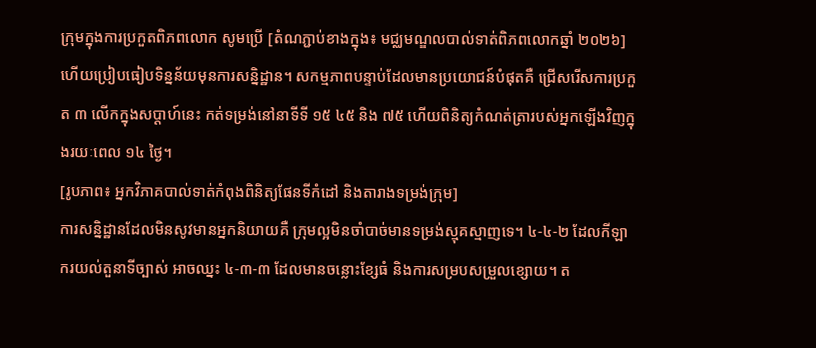ក្រុមក្នុងការប្រកួតពិភពលោក សូមប្រើ [តំណភ្ជាប់ខាងក្នុង៖ មជ្ឈមណ្ឌលបាល់ទាត់ពិភពលោកឆ្នាំ ២០២៦] ហើយប្រៀបធៀបទិន្នន័យមុនការសន្និដ្ឋាន។ សកម្មភាពបន្ទាប់ដែលមានប្រយោជន៍បំផុតគឺ ជ្រើសរើសការប្រកួត ៣ លើកក្នុងសប្តាហ៍នេះ កត់ទម្រង់នៅនាទីទី ១៥ ៤៥ និង ៧៥ ហើយពិនិត្យកំណត់ត្រារបស់អ្នកឡើងវិញក្នុងរយៈពេល ១៤ ថ្ងៃ។
[រូបភាព៖ អ្នកវិភាគបាល់ទាត់កំពុងពិនិត្យផែនទីកំដៅ និងតារាងទម្រង់ក្រុម]
ការសន្និដ្ឋានដែលមិនសូវមានអ្នកនិយាយគឺ ក្រុមល្អមិនចាំបាច់មានទម្រង់ស្មុគស្មាញទេ។ ៤-៤-២ ដែលកីឡាករយល់តួនាទីច្បាស់ អាចឈ្នះ ៤-៣-៣ ដែលមានចន្លោះខ្សែធំ និងការសម្របសម្រួលខ្សោយ។ ត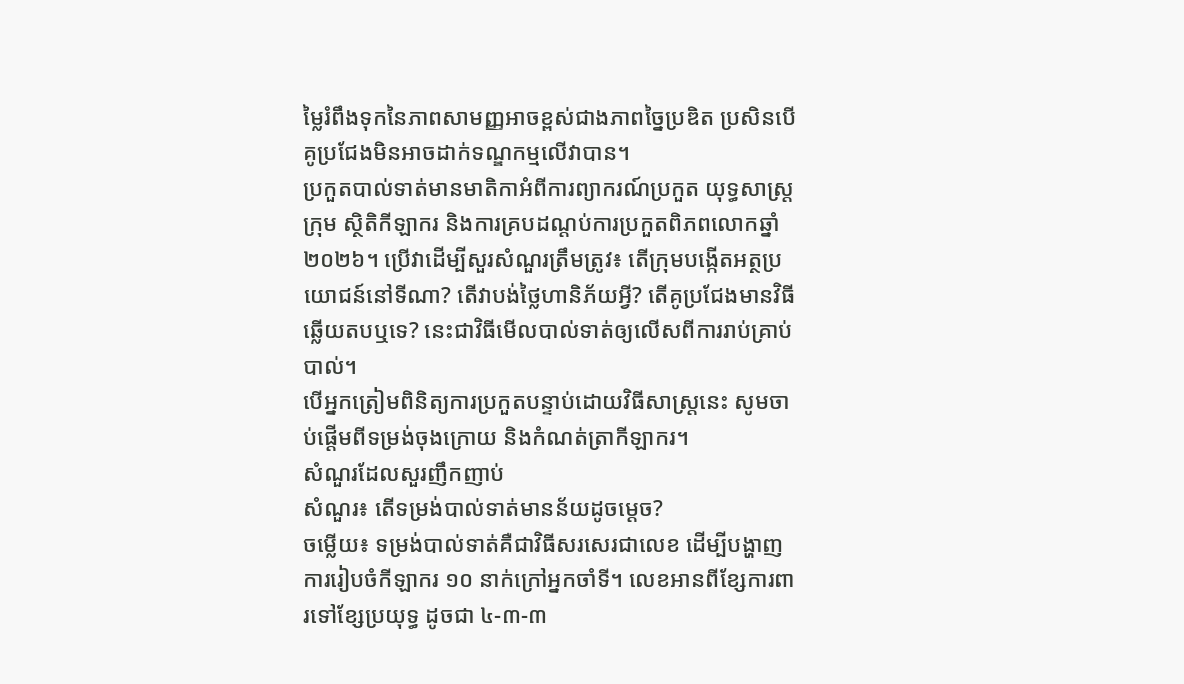ម្លៃរំពឹងទុកនៃភាពសាមញ្ញអាចខ្ពស់ជាងភាពច្នៃប្រឌិត ប្រសិនបើគូប្រជែងមិនអាចដាក់ទណ្ឌកម្មលើវាបាន។
ប្រកួតបាល់ទាត់មានមាតិកាអំពីការព្យាករណ៍ប្រកួត យុទ្ធសាស្ត្រក្រុម ស្ថិតិកីឡាករ និងការគ្របដណ្តប់ការប្រកួតពិភពលោកឆ្នាំ ២០២៦។ ប្រើវាដើម្បីសួរសំណួរត្រឹមត្រូវ៖ តើក្រុមបង្កើតអត្ថប្រយោជន៍នៅទីណា? តើវាបង់ថ្លៃហានិភ័យអ្វី? តើគូប្រជែងមានវិធីឆ្លើយតបឬទេ? នេះជាវិធីមើលបាល់ទាត់ឲ្យលើសពីការរាប់គ្រាប់បាល់។
បើអ្នកត្រៀមពិនិត្យការប្រកួតបន្ទាប់ដោយវិធីសាស្ត្រនេះ សូមចាប់ផ្តើមពីទម្រង់ចុងក្រោយ និងកំណត់ត្រាកីឡាករ។
សំណួរដែលសួរញឹកញាប់
សំណួរ៖ តើទម្រង់បាល់ទាត់មានន័យដូចម្តេច?
ចម្លើយ៖ ទម្រង់បាល់ទាត់គឺជាវិធីសរសេរជាលេខ ដើម្បីបង្ហាញការរៀបចំកីឡាករ ១០ នាក់ក្រៅអ្នកចាំទី។ លេខអានពីខ្សែការពារទៅខ្សែប្រយុទ្ធ ដូចជា ៤-៣-៣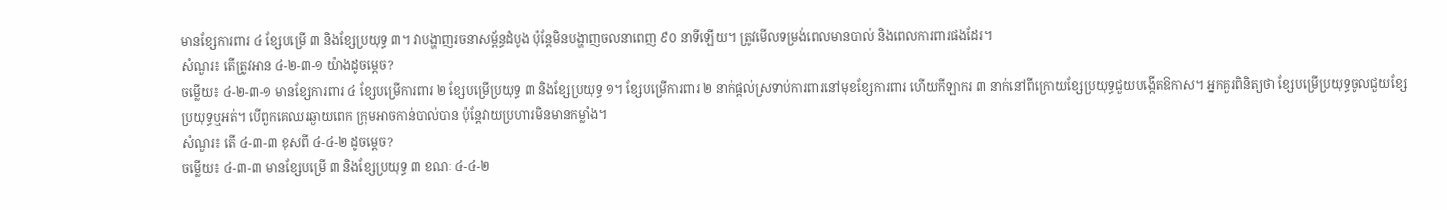មានខ្សែការពារ ៤ ខ្សែបម្រើ ៣ និងខ្សែប្រយុទ្ធ ៣។ វាបង្ហាញរចនាសម្ព័ន្ធដំបូង ប៉ុន្តែមិនបង្ហាញចលនាពេញ ៩០ នាទីឡើយ។ ត្រូវមើលទម្រង់ពេលមានបាល់ និងពេលការពារផងដែរ។
សំណួរ៖ តើត្រូវអាន ៤-២-៣-១ យ៉ាងដូចម្តេច?
ចម្លើយ៖ ៤-២-៣-១ មានខ្សែការពារ ៤ ខ្សែបម្រើការពារ ២ ខ្សែបម្រើប្រយុទ្ធ ៣ និងខ្សែប្រយុទ្ធ ១។ ខ្សែបម្រើការពារ ២ នាក់ផ្តល់ស្រទាប់ការពារនៅមុខខ្សែការពារ ហើយកីឡាករ ៣ នាក់នៅពីក្រោយខ្សែប្រយុទ្ធជួយបង្កើតឱកាស។ អ្នកគួរពិនិត្យថា ខ្សែបម្រើប្រយុទ្ធចូលជួយខ្សែប្រយុទ្ធឬអត់។ បើពួកគេឈរឆ្ងាយពេក ក្រុមអាចកាន់បាល់បាន ប៉ុន្តែវាយប្រហារមិនមានកម្លាំង។
សំណួរ៖ តើ ៤-៣-៣ ខុសពី ៤-៤-២ ដូចម្តេច?
ចម្លើយ៖ ៤-៣-៣ មានខ្សែបម្រើ ៣ និងខ្សែប្រយុទ្ធ ៣ ខណៈ ៤-៤-២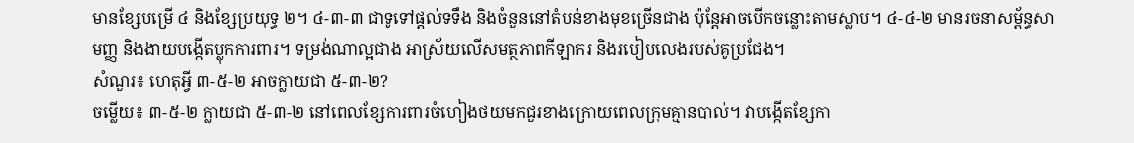មានខ្សែបម្រើ ៤ និងខ្សែប្រយុទ្ធ ២។ ៤-៣-៣ ជាទូទៅផ្តល់ទទឹង និងចំនួននៅតំបន់ខាងមុខច្រើនជាង ប៉ុន្តែអាចបើកចន្លោះតាមស្លាប។ ៤-៤-២ មានរចនាសម្ព័ន្ធសាមញ្ញ និងងាយបង្កើតប្លុកការពារ។ ទម្រង់ណាល្អជាង អាស្រ័យលើសមត្ថភាពកីឡាករ និងរបៀបលេងរបស់គូប្រជែង។
សំណួរ៖ ហេតុអ្វី ៣-៥-២ អាចក្លាយជា ៥-៣-២?
ចម្លើយ៖ ៣-៥-២ ក្លាយជា ៥-៣-២ នៅពេលខ្សែការពារចំហៀងថយមកជួរខាងក្រោយពេលក្រុមគ្មានបាល់។ វាបង្កើតខ្សែកា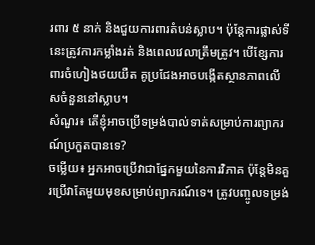រពារ ៥ នាក់ និងជួយការពារតំបន់ស្លាប។ ប៉ុន្តែការផ្លាស់ទីនេះត្រូវការកម្លាំងរត់ និងពេលវេលាត្រឹមត្រូវ។ បើខ្សែការពារចំហៀងថយយឺត គូប្រជែងអាចបង្កើតស្ថានភាពលើសចំនួននៅស្លាប។
សំណួរ៖ តើខ្ញុំអាចប្រើទម្រង់បាល់ទាត់សម្រាប់ការព្យាករណ៍ប្រកួតបានទេ?
ចម្លើយ៖ អ្នកអាចប្រើវាជាផ្នែកមួយនៃការវិភាគ ប៉ុន្តែមិនគួរប្រើវាតែមួយមុខសម្រាប់ព្យាករណ៍ទេ។ ត្រូវបញ្ចូលទម្រង់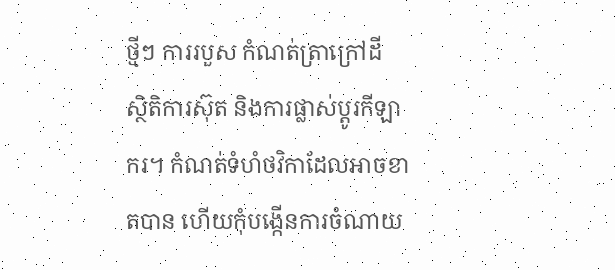ថ្មីៗ ការរបួស កំណត់ត្រាក្រៅដី ស្ថិតិការស៊ុត និងការផ្លាស់ប្តូរកីឡាករ។ កំណត់ទំហំថវិកាដែលអាចខាតបាន ហើយកុំបង្កើនការចំណាយ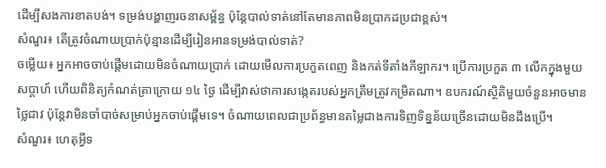ដើម្បីសងការខាតបង់។ ទម្រង់បង្ហាញរចនាសម្ព័ន្ធ ប៉ុន្តែបាល់ទាត់នៅតែមានភាពមិនប្រាកដប្រជាខ្ពស់។
សំណួរ៖ តើត្រូវចំណាយប្រាក់ប៉ុន្មានដើម្បីរៀនអានទម្រង់បាល់ទាត់?
ចម្លើយ៖ អ្នកអាចចាប់ផ្តើមដោយមិនចំណាយប្រាក់ ដោយមើលការប្រកួតពេញ និងកត់ទីតាំងកីឡាករ។ ប្រើការប្រកួត ៣ លើកក្នុងមួយសប្តាហ៍ ហើយពិនិត្យកំណត់ត្រាក្រោយ ១៤ ថ្ងៃ ដើម្បីវាស់ថាការសង្កេតរបស់អ្នកត្រឹមត្រូវកម្រិតណា។ ឧបករណ៍ស្ថិតិមួយចំនួនអាចមានថ្លៃជាវ ប៉ុន្តែវាមិនចាំបាច់សម្រាប់អ្នកចាប់ផ្តើមទេ។ ចំណាយពេលជាប្រព័ន្ធមានតម្លៃជាងការទិញទិន្នន័យច្រើនដោយមិនដឹងប្រើ។
សំណួរ៖ ហេតុអ្វីទ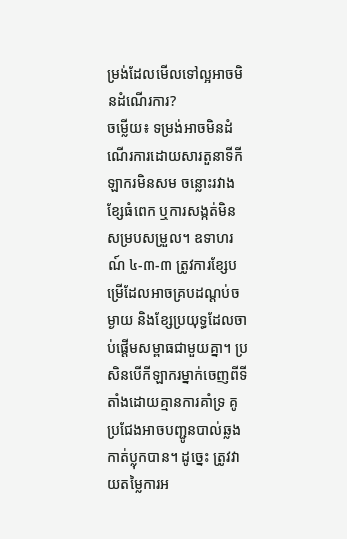ម្រង់ដែលមើលទៅល្អអាចមិនដំណើរការ?
ចម្លើយ៖ ទម្រង់អាចមិនដំណើរការដោយសារតួនាទីកីឡាករមិនសម ចន្លោះរវាងខ្សែធំពេក ឬការសង្កត់មិនសម្របសម្រួល។ ឧទាហរណ៍ ៤-៣-៣ ត្រូវការខ្សែបម្រើដែលអាចគ្របដណ្តប់ចម្ងាយ និងខ្សែប្រយុទ្ធដែលចាប់ផ្តើមសម្ពាធជាមួយគ្នា។ ប្រសិនបើកីឡាករម្នាក់ចេញពីទីតាំងដោយគ្មានការគាំទ្រ គូប្រជែងអាចបញ្ជូនបាល់ឆ្លងកាត់ប្លុកបាន។ ដូច្នេះ ត្រូវវាយតម្លៃការអ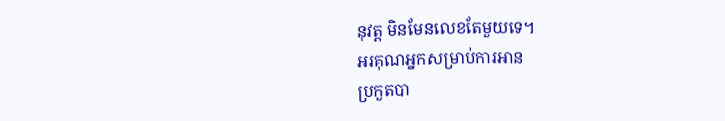នុវត្ត មិនមែនលេខតែមួយទេ។
អរគុណអ្នកសម្រាប់ការអាន
ប្រកួតបា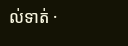ល់ទាត់ ·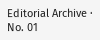Editorial Archive · No. 01